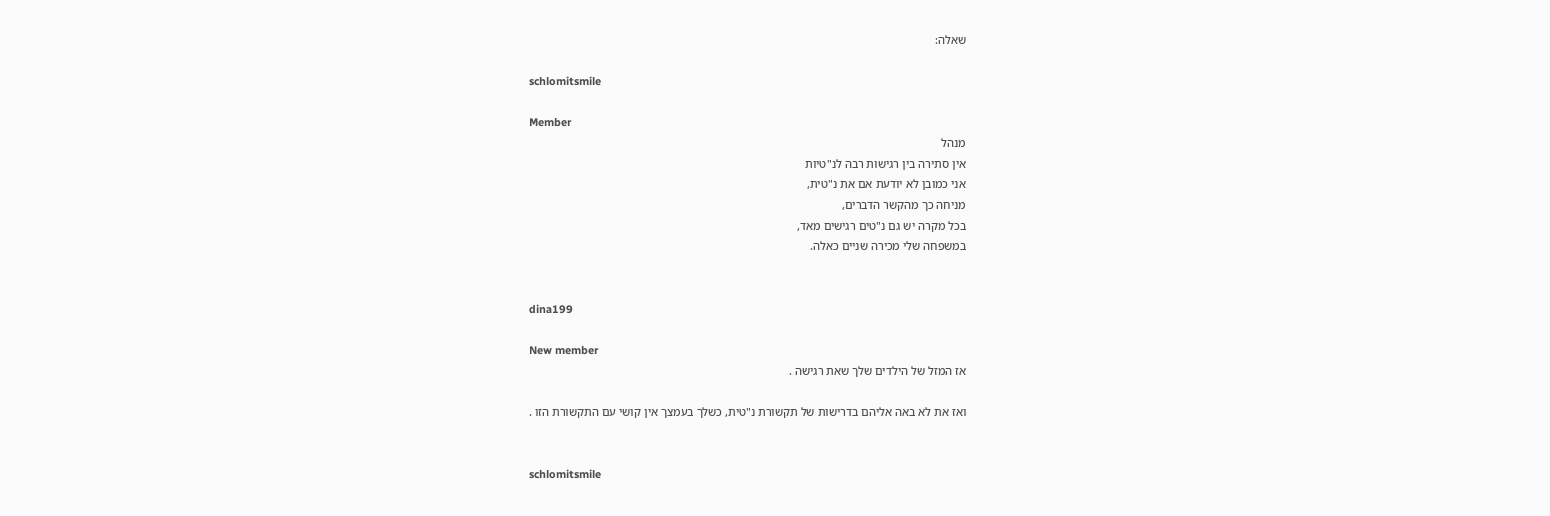שאלה:

schlomitsmile

Member
מנהל
אין סתירה בין רגישות רבה לנ"טיות
אני כמובן לא יודעת אם את נ"טית,
מניחה כך מהקשר הדברים,
בכל מקרה יש גם נ"טים רגישים מאד,
במשפחה שלי מכירה שניים כאלה.


dina199

New member
אז המזל של הילדים שלך שאת רגישה .

ואז את לא באה אליהם בדרישות של תקשורת נ"טית, כשלך בעמצך אין קושי עם התקשורת הזו .


schlomitsmile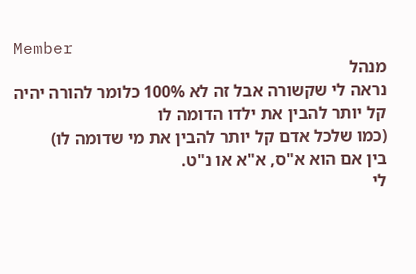Member
מנהל
נראה לי שקשורה אבל זה לא 100% כלומר להורה יהיה קל יותר להבין את ילדו הדומה לו
(כמו שלכל אדם קל יותר להבין את מי שדומה לו)
בין אם הוא א"ס, א"א או נ"ט.
לי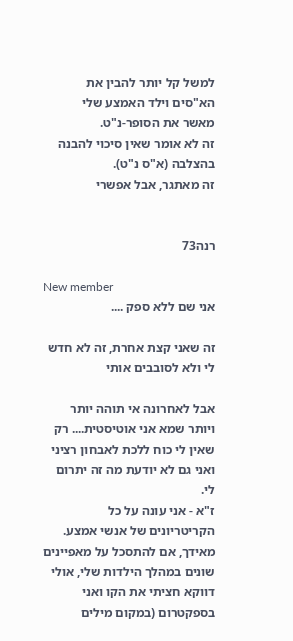למשל קל יותר להבין את הא"סים וילד האמצע שלי
מאשר את הסופר-נ"ט.
זה לא אומר שאין סיכוי להבנה בהצלבה (א"ס נ"ט).
זה מאתגר, אבל אפשרי


רנה73

New member
אני שם ללא ספק ....

זה שאני קצת אחרת, זה לא חדש לי ולא לסובבים אותי

אבל לאחרונה אי תוהה יותר ויותר שמא אני אוטיסטית.... רק שאין לי כוח ללכת לאבחון רציני ואני גם לא יודעת מה זה יתרום לי.
ז"א - אני עונה על כל הקריטריונים של אנשי אמצע. מאידך, אם להתסכל על מאפיינים שונים במהלך הילדות שלי, אולי דווקא חציתי את הקו ואני בספקטרום (במקום מילים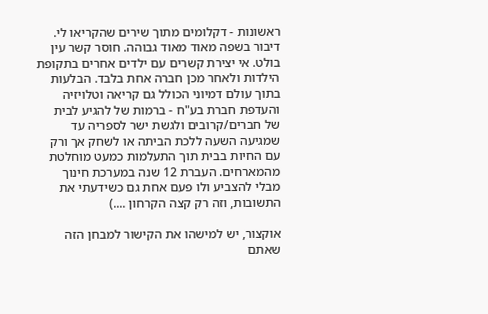ראשונות - דקלומים מתוך שירים שהקריאו לי. דיבור בשפה מאוד מאוד גבוהה. חוסר קשר עין בולט. אי יצירת קשרים עם ילדים אחרים בתקופת הילדות ולאחר מכן חברה אחת בלבד. הבלעות בתוך עולם דמיוני הכולל גם קריאה וטלויזיה והעדפת חברת בע"ח - ברמות של להגיע לבית של חברים/קרובים ולגשת ישר לספריה עד שמגיעה השעה ללכת הביתה או לשחק אך ורק עם החיות בבית תוך התעלמות כמעט מוחלטת מהמארחים. העברת 12 שנה במערכת חינוך מבלי להצביע ולו פעם אחת גם כשידעתי את התשובות, וזה רק קצה הקרחון ....)

אוקצור, יש למישהו את הקישור למבחן הזה שאתם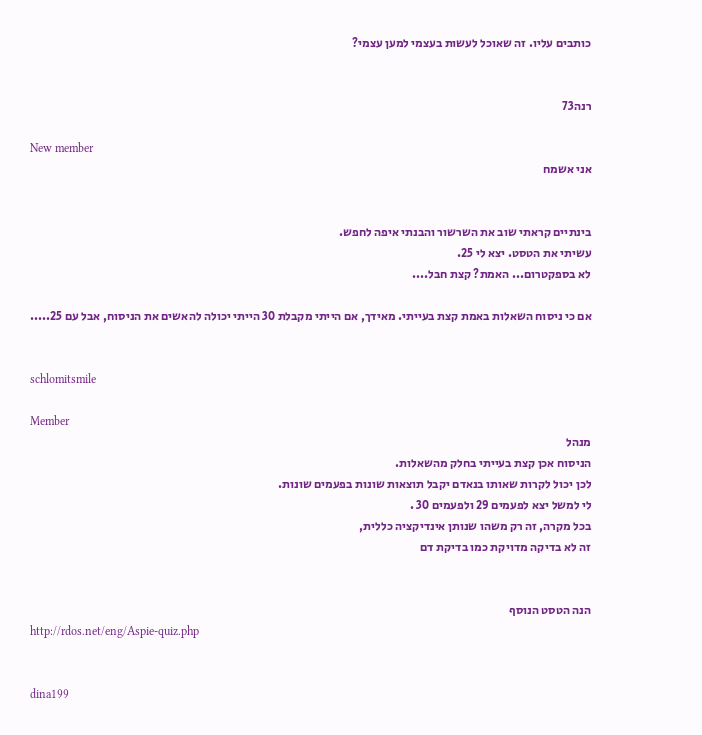כותבים עליו. זה שאוכל לעשות בעצמי למען עצמי?


רנה73

New member
אני אשמח


בינתיים קראתי שוב את השרשור והבנתי איפה לחפש.
עשיתי את הטסט. יצא לי 25.
לא בספקטרום... האמת? קצת חבל....

אם כי ניסוח השאלות באמת קצת בעייתי. מאידך, אם הייתי מקבלת 30 הייתי יכולה להאשים את הניסוח, אבל עם 25.....


schlomitsmile

Member
מנהל
הניסוח אכן קצת בעייתי בחלק מהשאלות.
לכן יכול לקרות שאותו בנאדם יקבל תוצאות שונות בפעמים שונות.
לי למשל יצא לפעמים 29 ולפעמים 30 .
בכל מקרה, זה רק משהו שנותן אינדיקציה כללית,
זה לא בדיקה מדויקת כמו בדיקת דם


הנה הטסט הנוסף
http://rdos.net/eng/Aspie-quiz.php


dina199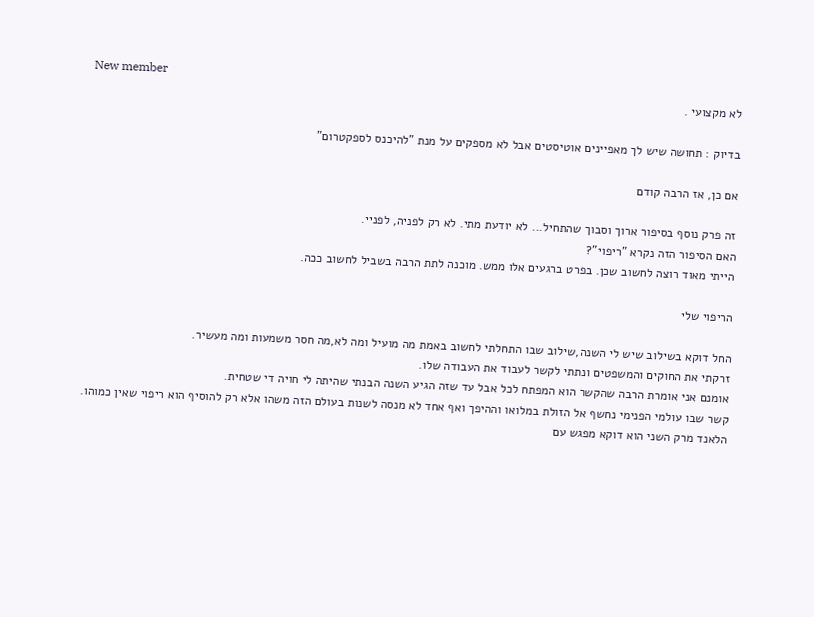New member
לא מקצועי .

בדיוק : תחושה שיש לך מאפיינים אוטיסטים אבל לא מספקים על מנת "להיכנס לספקטרום"

אם כן, אז הרבה קודם

זה פרק נוסף בסיפור ארוך וסבוך שהתחיל... לא יודעת מתי. לא רק לפניה, לפניי.
האם הסיפור הזה נקרא "ריפוי"?
הייתי מאוד רוצה לחשוב שכן. בפרט ברגעים אלו ממש. מוכנה לתת הרבה בשביל לחשוב ככה.

הריפוי שלי

החל דוקא בשילוב שיש לי השנה,שילוב שבו התחלתי לחשוב באמת מה מועיל ומה לא,מה חסר משמעות ומה מעשיר.
זרקתי את החוקים והמשפטים ונתתי לקשר לעבוד את העבודה שלו.
אומנם אני אומרת הרבה שהקשר הוא המפתח לכל אבל עד שזה הגיע השנה הבנתי שהיתה לי חויה די שטחית.
קשר שבו עולמי הפנימי נחשף אל הזולת במלואו וההיפך ואף אחד לא מנסה לשנות בעולם הזה משהו אלא רק להוסיף הוא ריפוי שאין כמוהו.
הלאנד מרק השני הוא דוקא מפגש עם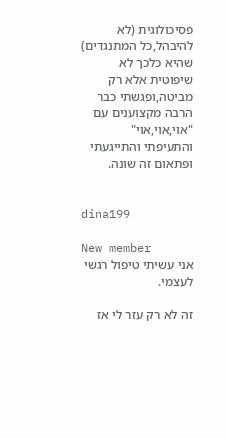פסיכולוגית (לא להיבהל,כל המתנגדים) שהיא כלכך לא שיפוטית אלא רק מביטה,ופגשתי כבר הרבה מקצוענים עם "אוי,אוי,אוי" והתעיפתי והתייגעתי ופתאום זה שונה.


dina199

New member
אני עשיתי טיפול רגשי לעצמי.

זה לא רק עזר לי אז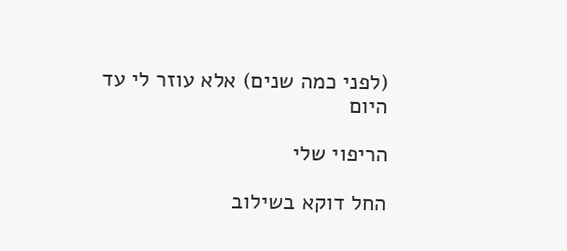(לפני כמה שנים) אלא עוזר לי עד היום

הריפוי שלי

החל דוקא בשילוב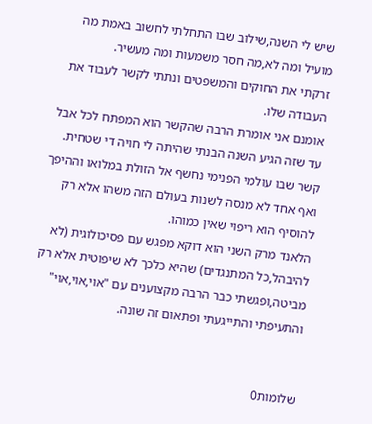שיש לי השנה,שילוב שבו התחלתי לחשוב באמת מה מועיל ומה לא,מה חסר משמעות ומה מעשיר.
זרקתי את החוקים והמשפטים ונתתי לקשר לעבוד את העבודה שלו.
אומנם אני אומרת הרבה שהקשר הוא המפתח לכל אבל עד שזה הגיע השנה הבנתי שהיתה לי חויה די שטחית.
קשר שבו עולמי הפנימי נחשף אל הזולת במלואו וההיפך ואף אחד לא מנסה לשנות בעולם הזה משהו אלא רק להוסיף הוא ריפוי שאין כמוהו.
הלאנד מרק השני הוא דוקא מפגש עם פסיכולוגית (לא להיבהל,כל המתנגדים) שהיא כלכך לא שיפוטית אלא רק מביטה,ופגשתי כבר הרבה מקצוענים עם "אוי,אוי,אוי" והתעיפתי והתייגעתי ופתאום זה שונה.


שלומות0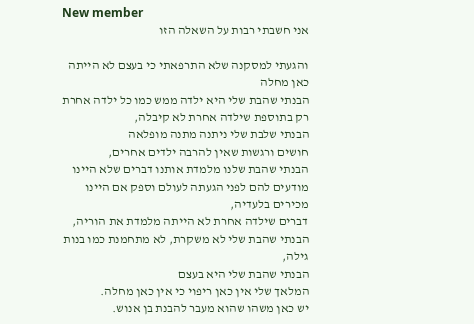New member
אני חשבתי רבות על השאלה הזו

והגעתי למסקנה שלא התרפאתי כי בעצם לא הייתה כאן מחלה
הבנתי שהבת שלי היא ילדה ממש כמו כל ילדה אחרת רק בתוספת שילדה אחרת לא קיבלה,
הבנתי שלבת שלי ניתנה מתנה מופלאה
חושים ורגשות שאין להרבה ילדים אחרים,
הבנתי שהבת שלנו מלמדת אותנו דברים שלא היינו מודעים להם לפני הגעתה לעולם וספק אם היינו מכירים בלעדיה,
דברים שילדה אחרת לא הייתה מלמדת את הוריה,
הבנתי שהבת שלי לא משקרת, לא מתחמנת כמו בנות גילה,
הבנתי שהבת שלי היא בעצם
המלאך שלי אין כאן ריפוי כי אין כאן מחלה.
יש כאן משהו שהוא מעבר להבנת בן אנוש.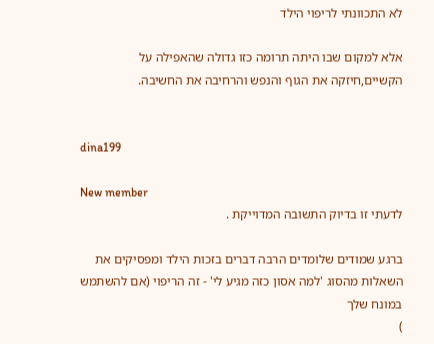לא התכוונתי לריפוי הילד

אלא למקום שבו היתה תרומה כזו גדולה שהאפילה על הקשיים,חיזקה את הגוף והנפש והרחיבה את החשיבה.


dina199

New member
לדעתי זו בדיוק התשובה המדוייקת .

ברגע שמודים שלומדים הרבה דברים בזכות הילד ומפסיקים את השאלות מהסוג 'למה אסון כזה מגיע לי' - זה הריפוי (אם להשתמש במונח שלך
)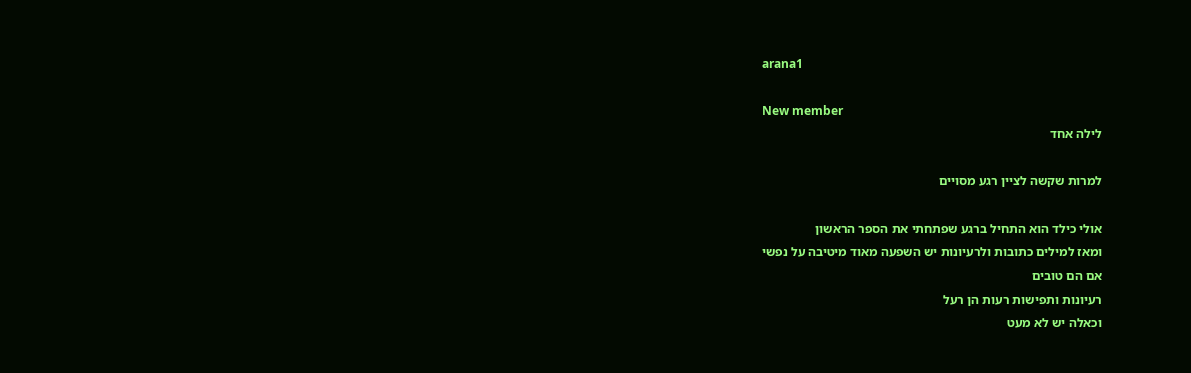arana1

New member
לילה אחד

למרות שקשה לציין רגע מסויים

אולי כילד הוא התחיל ברגע שפתחתי את הספר הראשון
ומאז למילים כתובות ולרעיונות יש השפעה מאוד מיטיבה על נפשי
אם הם טובים
רעיונות ותפישות רעות הן רעל
וכאלה יש לא מעט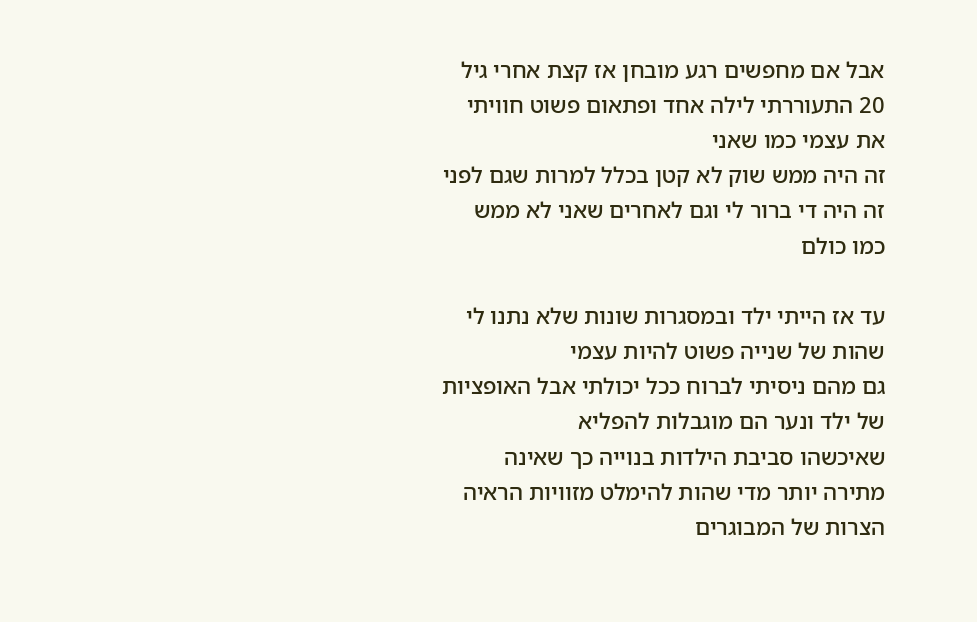אבל אם מחפשים רגע מובחן אז קצת אחרי גיל 20 התעוררתי לילה אחד ופתאום פשוט חוויתי את עצמי כמו שאני
זה היה ממש שוק לא קטן בכלל למרות שגם לפני זה היה די ברור לי וגם לאחרים שאני לא ממש כמו כולם

עד אז הייתי ילד ובמסגרות שונות שלא נתנו לי שהות של שנייה פשוט להיות עצמי
גם מהם ניסיתי לברוח ככל יכולתי אבל האופציות של ילד ונער הם מוגבלות להפליא
שאיכשהו סביבת הילדות בנוייה כך שאינה מתירה יותר מדי שהות להימלט מזוויות הראיה הצרות של המבוגרים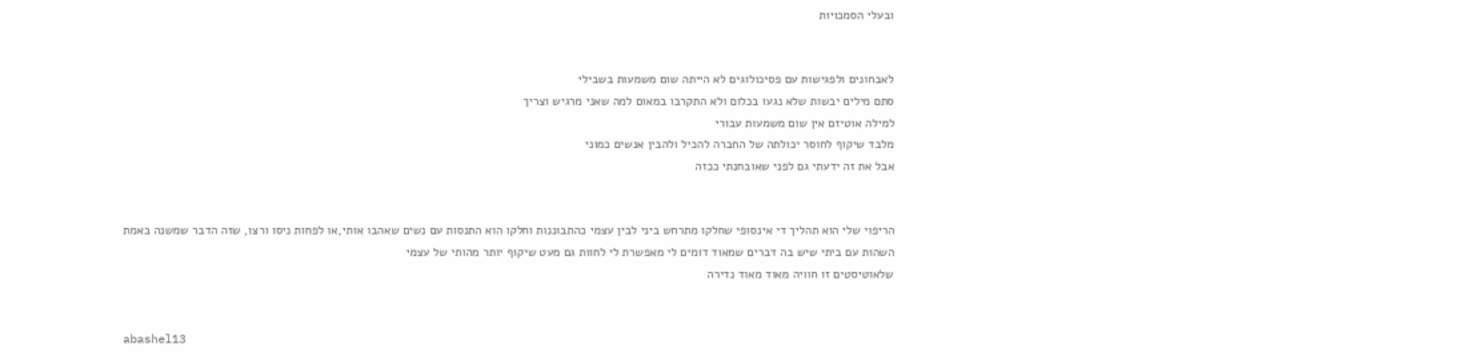ובעלי הסמכויות


לאבחונים ולפגישות עם פסיכולוגים לא הייתה שום משמעות בשבילי
סתם מילים יבשות שלא נגעו בכלום ולא התקרבו במאום למה שאני מרגיש וצריך
למילה אוטיזם אין שום משמעות עבורי
מלבד שיקוף לחוסר יכולתה של החברה להכיל ולהבין אנשים כמוני
אבל את זה ידעתי גם לפני שאובחנתי ככזה


הריפוי שלי הוא תהליך די אינסופי שחלקו מתרחש ביני לבין עצמי כהתבוננות וחלקו הוא התנסות עם נשים שאהבו אותי,או לפחות ניסו ורצו, שזה הדבר שמשנה באמת
השהות עם ביתי שיש בה דברים שמאוד דומים לי מאפשרת לי לחוות גם מעט שיקוף יותר מהותי של עצמי
שלאוטיסטים זו חוויה מאוד מאוד נדירה


abashel13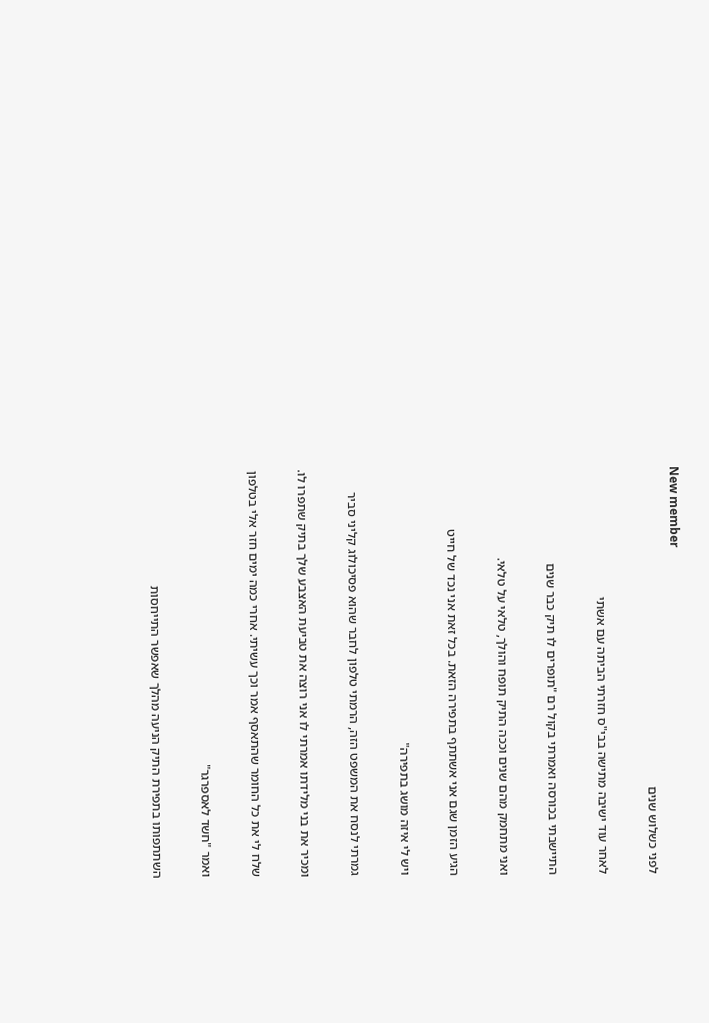New member
לפני כשלוש שנים

לאחר עוד ישיבה מתישה בבי"ס חזרתי הביתה עם אשתי

התיישבתי בכורסה ואמרתי בקול רם "תופרים לו תיק כבר שנים

ואני מתחמק מהם שנים וככה התיק תופח והולך, טלאי על טלאי.

הגיע הזמן שגם אני אשתתף בתפירה הזאת. בכל זאת אני נכד של חייט

ויש לי איזה מושג בתפירה"

גמרתי לנסח את המשפט הזה, הרמתי טלפון לחבר שהוא פסיכולוג קליני סביר

ומכיר את בני מלידתו אמרתי לו אני רוצה את טביעת האצבע שלך בתיק שתפרו לו.

שלח לי את כל החומר שהתאסף אמר וכך עשיתי. אחרי כמה ימים חזר אלי בטלפון

ואמר "חשד לאספרגר"

השתתפותו בתפירת התיק הניעה מהלך שאפשר התייחסות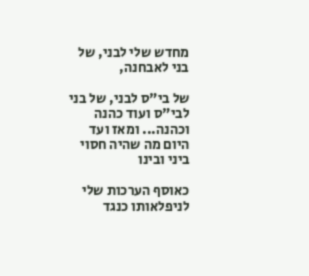מחדש שלי לבני, של בני לאבחנה,

של בי"ס לבני, של בני לבי"ס ועוד כהנה וכהנה... ומאז ועד היום מה שהיה חסוי ביני ובינו

כאוסף הערכות שלי לניפלאותו כנגד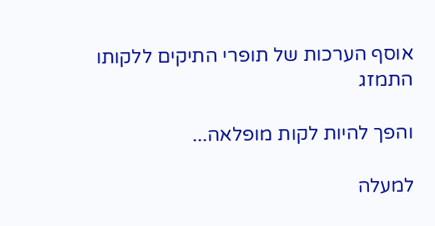אוסף הערכות של תופרי התיקים ללקותו התמזג

והפך להיות לקות מופלאה...

למעלה